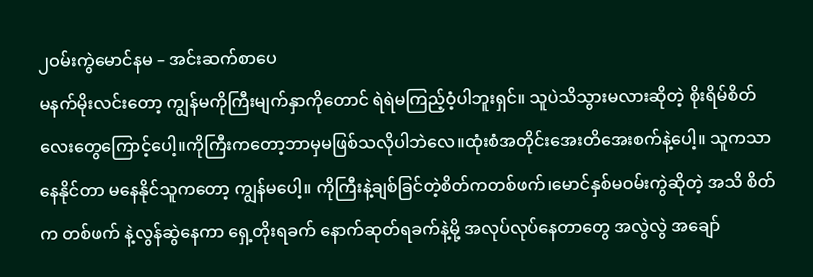၂ဝမ်းကွဲမောင်နမ – အင်းဆက်စာပေ
မနက်မိုးလင်းတော့ ကျွန်မကိုကြီးမျက်နှာကိုတောင် ရဲရဲမကြည့်ဝံ့ပါဘူးရှင်။ သူပဲသိသွားမလားဆိုတဲ့ စိုးရိမ်စိတ်လေးတွေကြောင့်ပေါ့။ကိုကြီးကတော့ဘာမှမဖြစ်သလိုပါဘဲလေ။ထုံးစံအတိုင်းအေးတိအေးစက်နဲ့ပေါ့။ သူကသာ နေနိုင်တာ မနေနိုင်သူကတော့ ကျွန်မပေါ့။ ကိုကြီးနဲ့ချစ်ခြင်တဲ့စိတ်ကတစ်ဖက်၊မောင်နှစ်မဝမ်းကွဲဆိုတဲ့ အသိ စိတ်က တစ်ဖက် နဲ့လွန်ဆွဲနေကာ ရှေ့တိုးရခက် နောက်ဆုတ်ရခက်နဲ့မို့ အလုပ်လုပ်နေတာတွေ အလွဲလွဲ အချော်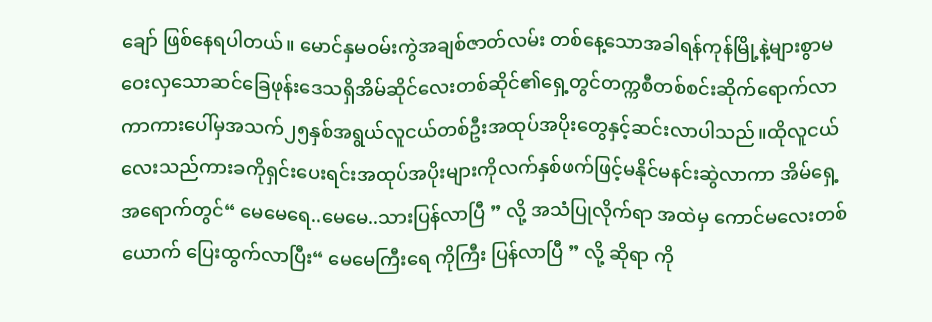ချော် ဖြစ်နေရပါတယ်။ မောင်နှမဝမ်းကွဲအချစ်ဇာတ်လမ်း တစ်နေ့သောအခါရန်ကုန်မြို့နဲ့များစွာမဝေးလှသောဆင်ခြေဖုန်းဒေသရှိအိမ်ဆိုင်လေးတစ်ဆိုင်၏ရှေ့တွင်တက္ကစီတစ်စင်းဆိုက်ရောက်လာကာကားပေါ်မှအသက်၂၅နှစ်အရွယ်လူငယ်တစ်ဦးအထုပ်အပိုးတွေနှင့်ဆင်းလာပါသည်။ထိုလူငယ်လေးသည်ကားခကိုရှင်းပေးရင်းအထုပ်အပိုးများကိုလက်နှစ်ဖက်ဖြင့်မနိုင်မနင်းဆွဲလာကာ အိမ်ရှေ့ အရောက်တွင်“ မေမေရေ..မေမေ..သားပြန်လာပြီ ” လို့ အသံပြုလိုက်ရာ အထဲမှ ကောင်မလေးတစ်ယောက် ပြေးထွက်လာပြီး“ မေမေကြီးရေ ကိုကြီး ပြန်လာပြီ ” လို့ ဆိုရာ ကို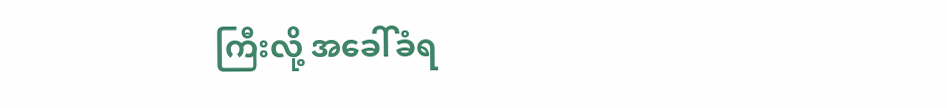ကြီးလို့ အခေါ်ခံရ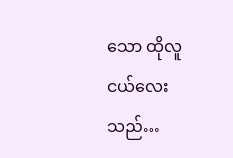သော ထိုလူငယ်လေးသည်…